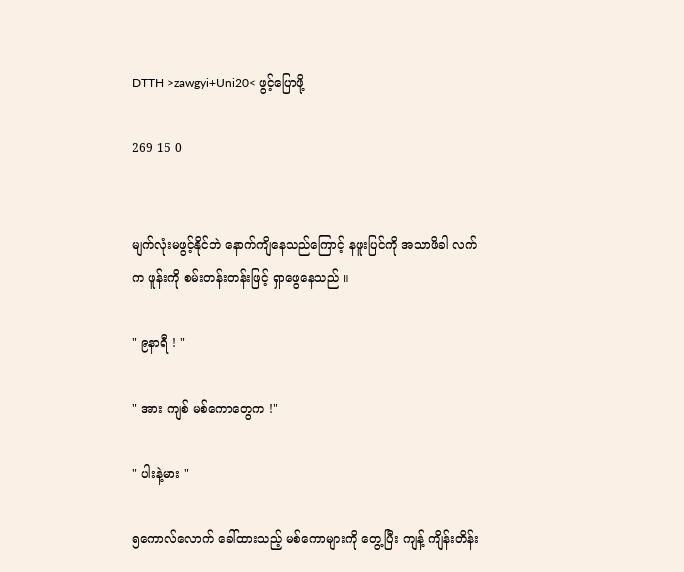DTTH >zawgyi+Uni20< ဖွင့်ပြောဖို့

269 15 0


မျက်လုံးမဖွင့်နိုင်ဘဲ နောက်ကျိနေသည်ကြောင့် နဖူးပြင်ကို အသာဖိခါ လက်က ဖူန်းကို စမ်းတန်းတန်းဖြင့် ရှာဖွေနေသည် ။

" ၉နာရီ ! "

" အား ကျစ် မစ်ကောတွေက !"

" ပါးနဲ့မား "

၅ကောလ်လောက် ခေါ်ထားသည့် မစ်ကောများကို တွေ့ပြီး ကျန့် ကျိန်းတိန်း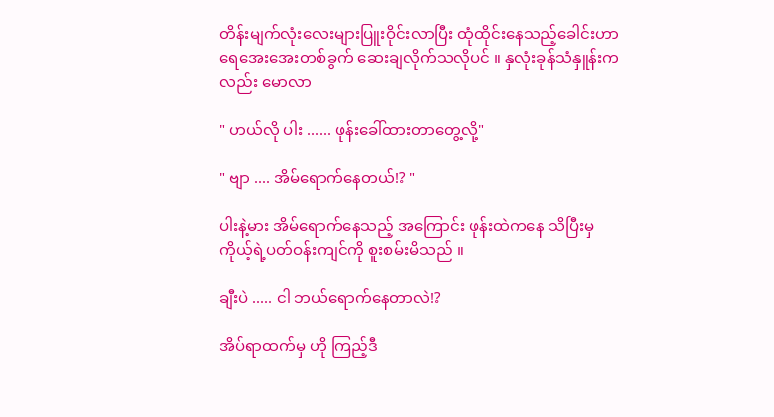တိန်းမျက်လုံးလေးများပြူးဝိုင်းလာပြီး ထုံထိုင်းနေသည့်ခေါင်းဟာ ရေအေးအေးတစ်ခွက် ဆေးချလိုက်သလိုပင် ။ နှလုံးခုန်သံနှူန်းကလည်း မောလာ

" ဟယ်လို ပါး ...... ဖုန်းခေါ်ထားတာတွေ့လို့"

" ဗျာ .... အိမ်ရောက်နေတယ်!? "

ပါးနဲ့မား အိမ်ရောက်နေသည့် အကြောင်း ဖုန်းထဲကနေ သိပြီးမှ ကိုယ့်ရဲ့ပတ်ဝန်းကျင်ကို စူးစမ်းမိသည် ။

ချီးပဲ ..... ငါ ဘယ်ရောက်နေတာလဲ!?

အိပ်ရာထက်မှ ဟို ကြည့်ဒီ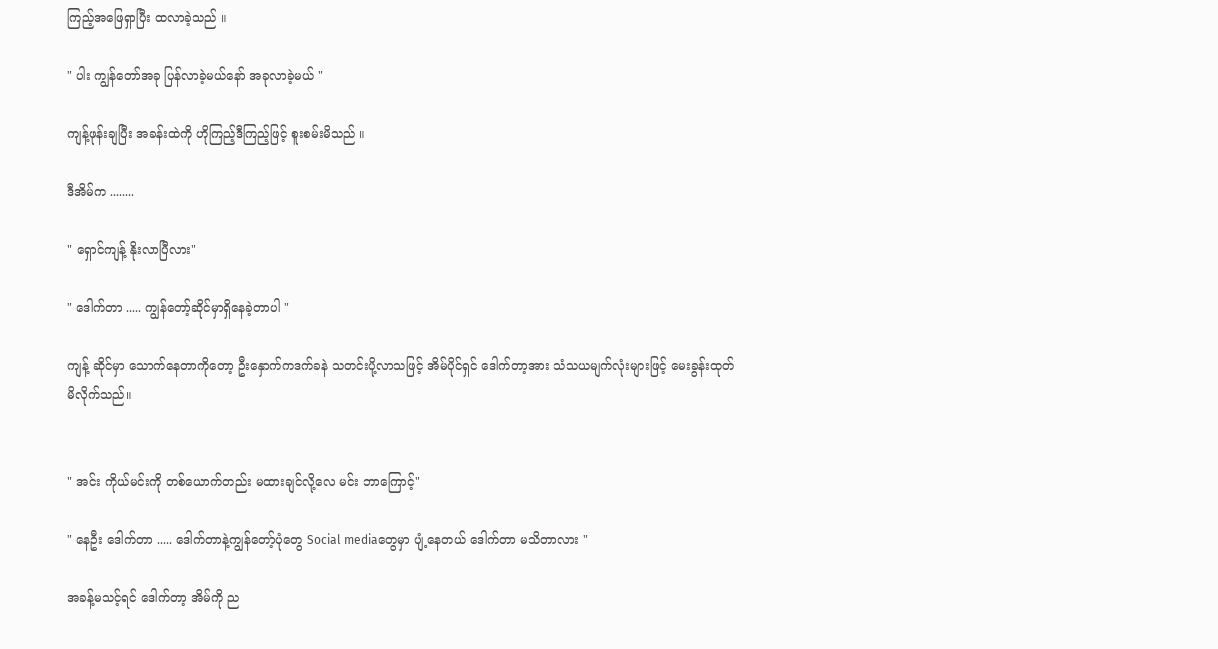ကြည့်အဖြေရှာပြီး ထလာခဲ့သည် ။

" ပါး ကျွန်တော်အခု ပြန်လာခဲ့မယ်နော် အခုလာခဲ့မယ် "

ကျန့်ဖုန်းချပြီး အခန်းထဲကို ဟိုကြည့်ဒီကြည့်ဖြင့် စူးစမ်းမိသည် ။

ဒီအိမ်က ........

" ရှောင်ကျန့် နိုးလာပြီလား"

" ဒေါက်တာ ..... ကျွန်တော့်ဆိုင်မှာရှိနေခဲ့တာပါ "

ကျန့် ဆိုင်မှာ သောက်နေတာကိုတော့ ဦးနှောက်ကဒက်ခနဲ သတင်းပို့လာသဖြင့် အိမ်ပိုင်ရှင် ဒေါက်တာ့အား သံသယမျက်လုံးများဖြင့် မေးခွန်းထုတ်မိလိုက်သည်။


" အင်း ကိုယ်မင်းကို တစ်ယောက်တည်း မထားချင်လို့လေ မင်း ဘာကြောင့်"

" နေဦး ဒေါက်တာ ..... ဒေါက်တာနဲ့ကျွန်တော့်ပုံတွေ Social mediaတွေမှာ ပျံ့နေတယ် ဒေါက်တာ မသိတာလား "

အခန့်မသင့်ရင် ဒေါက်တာ့ အိမ်ကို ည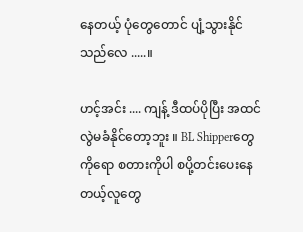နေတယ့် ပုံတွေတောင် ပျံ့သွားနိုင်သည်လေ .....။

ဟင့်အင်း .... ကျန့် ဒီထပ်ပိုပြီး အထင်လွဲမခံနိုင်တော့ဘူး ။ BL Shipperတွေကိုရော စတားကိုပါ စပို့တင်းပေးနေတယ့်လူတွေ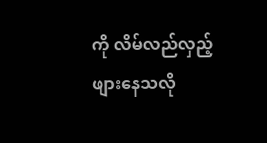ကို လိမ်လည်လှည့်ဖျားနေသလို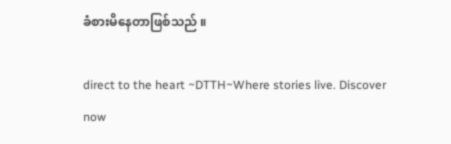ခံစားမိနေတာဖြစ်သည် ။

direct to the heart ~DTTH~Where stories live. Discover now